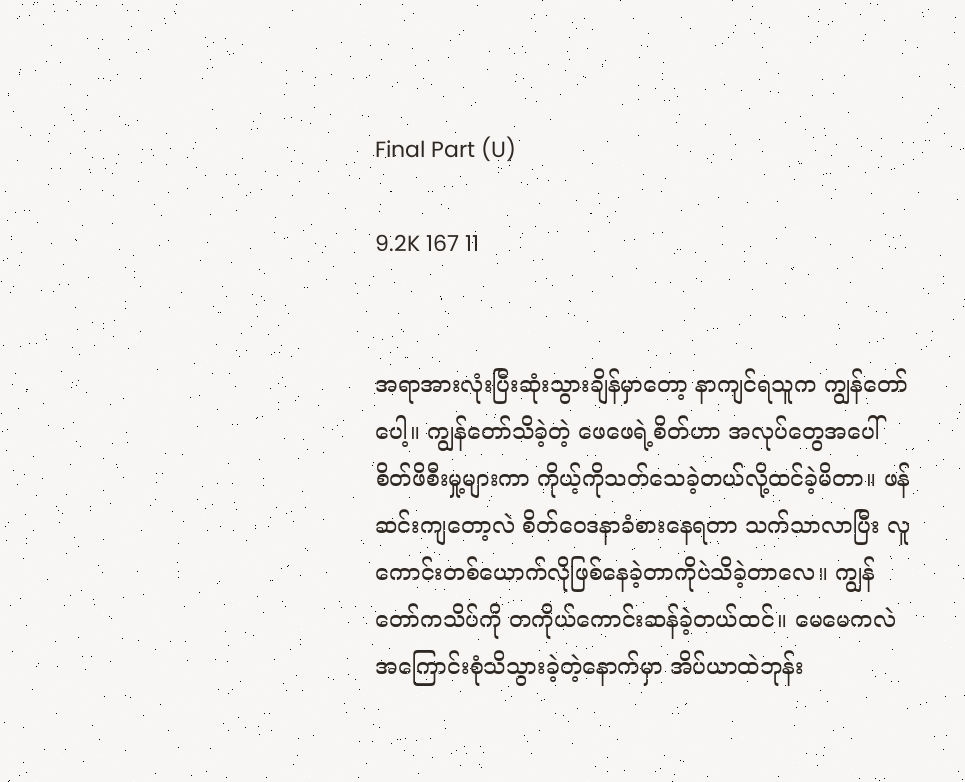Final Part (U)

9.2K 167 11


အရာအားလုံးပြီးဆုံးသွားချိန်မှာတော့ နာကျင်ရသူက ကျွန်တော်ပေါ့။ ကျွန်တော်သိခဲ့တဲ့ ဖေဖေရဲ့စိတ်ဟာ အလုပ်တွေအပေါ်စိတ်ဖိစီးမှု့များကာ ကိုယ့်ကိုသတ်သေခဲ့တယ်လို့ထင်ခဲ့မိတာ။ ဖန်ဆင်းကျတော့လဲ စိတ်ဝေဒနာခံစားနေရတာ သက်သာလာပြီး လူကောင်းတစ်ယောက်လိုဖြစ်နေခဲ့တာကိုပဲသိခဲ့တာလေ။ ကျွန်တော်ကသိပ်ကို တကိုယ်ကောင်းဆန်ခဲ့တယ်ထင်။ မေမေကလဲအကြောင်းစုံသိသွားခဲ့တဲ့နောက်မှာ အိပ်ယာထဲဘုန်း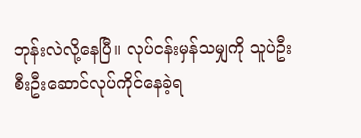ဘုန်းလဲလို့နေပြီ။ လုပ်ငန်းမှန်သမျှကို သူပဲဦးစီးဦးဆောင်လုပ်ကိုင်နေခဲ့ရ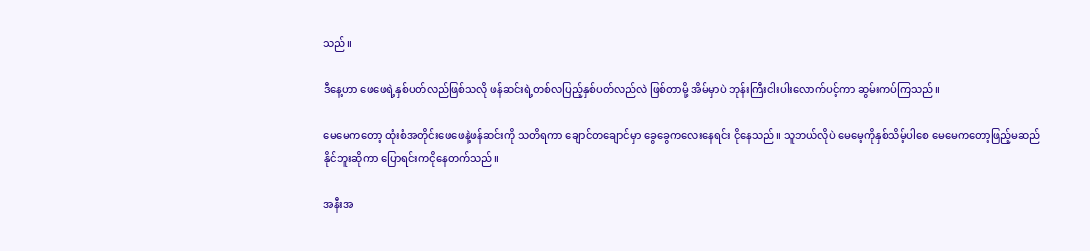သည်။

ဒီနေ့ဟာ ဖေဖေရဲ့နှစ်ပတ်လည်ဖြစ်သလို ဖန်ဆင်းရဲ့တစ်လပြည့်နှစ်ပတ်လည်လဲ ဖြစ်တာမို့ အိမ်မှာပဲ ဘုန်းကြီးငါးပါးလောက်ပင့်ကာ ဆွမ်းကပ်ကြသည်။

မေမေကတော့ ထုံးစံအတိုင်းဖေဖေနဲ့ဖန်ဆင်းကို သတိရကာ ချောင်တချောင်မှာ ခွေခွေကလေးနေရင်း ငိုနေသည်။ သူဘယ်လိုပဲ မေမေ့ကိုနှစ်သိမ့်ပါစေ မေမေကတော့ဖြည့်မဆည်နိုင်ဘူးဆိုကာ ပြောရင်းကငိုနေတက်သည်။

အနီးအ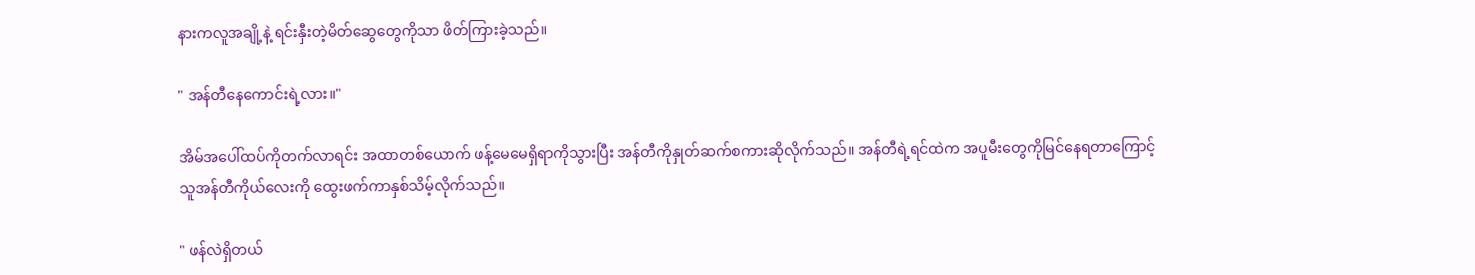နားကလူအချို့နဲ့ ရင်းနှီးတဲ့မိတ်ဆွေတွေကိုသာ ဖိတ်ကြားခဲ့သည်။

" အန်တီနေကောင်းရဲ့လား။"

အိမ်အပေါ်ထပ်ကိုတက်လာရင်း အထာတစ်ယောက် ဖန့်မေမေရှိရာကိုသွားပြီး အန်တီကိုနှုတ်ဆက်စကားဆိုလိုက်သည်။ အန်တီရဲ့ရင်ထဲက အပူမီးတွေကိုမြင်နေရတာကြောင့် သူအန်တီကိုယ်လေးကို ထွေးဖက်ကာနှစ်သိမ့်လိုက်သည်။

" ဖန်လဲရှိတယ်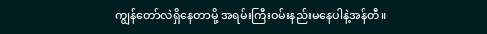ကျွန်တော်လဲရှိနေတာမို့ အရမ်းကြီးဝမ်းနည်းမနေပါနဲ့အန်တီ။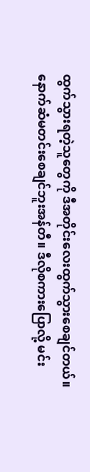ထွက်သွားရတဲ့သူတွေကို ဒီအတိုင်းလေးထွက်သွားစေချင်တယ်။ နောက်ဆံမတင်းစေချင်ဘူးအန်တီ။ ဒီလိုစကားပြောလို့ မင်း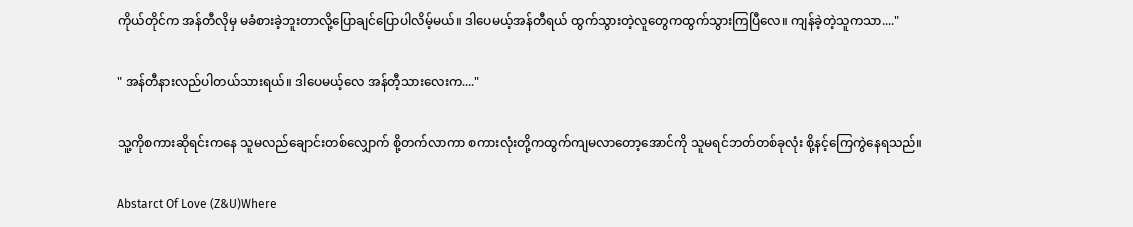ကိုယ်တိုင်က အန်တီလိုမှ မခံစားခဲ့ဘူးတာလို့ပြောချင်ပြောပါလိမ့်မယ်။ ဒါပေမယ့်အန်တီရယ် ထွက်သွားတဲ့လူတွေကထွက်သွားကြပြီလေ။ ကျန်ခဲ့တဲ့သူကသာ...."

" အန်တီနားလည်ပါတယ်သားရယ်။ ဒါပေမယ့်လေ အန်တီ့သားလေးက...."

သူ့ကိုစကားဆိုရင်းကနေ သူမလည်ချောင်းတစ်လျှောက် စို့တက်လာကာ စကားလုံးတို့ကထွက်ကျမလာတော့အောင်ကို သူမရင်ဘတ်တစ်ခုလုံး စို့နင့်ကြေကွဲနေရသည်။

Abstarct Of Love (Z&U)Where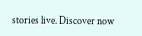stories live. Discover now